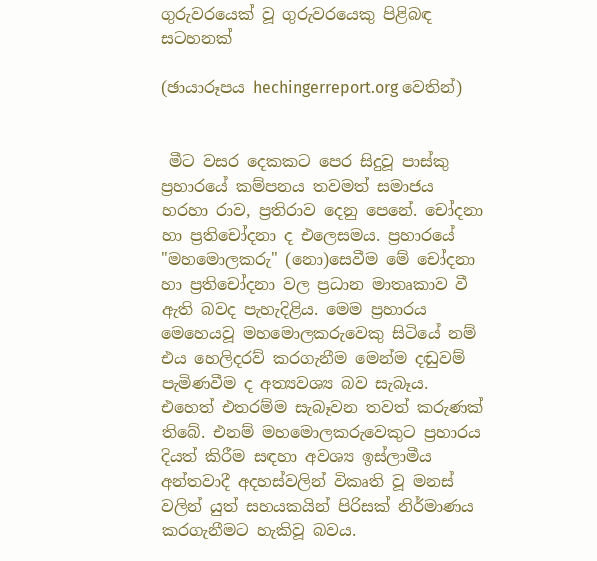ගුරුවරයෙක් වූ ගුරුවරයෙකු පිළිබඳ සටහනක්

(ඡායාරූපය hechingerreport.org වෙතින්)


 මීට වසර දෙකකට පෙර සිදුවූ පාස්කු ප්‍රහාරයේ කම්පනය තවමත් සමාජය හරහා රාව, ප්‍රතිරාව දෙනු පෙනේ. චෝදනා හා ප්‍රතිචෝදනා ද එලෙසමය. ප්‍රහාරයේ "මහමොලකරු" (නො)සෙවීම මේ චෝදනා හා ප්‍රතිචෝදනා වල ප්‍රධාන මාතෘකාව වී ඇති බවද පැහැදිළිය. මෙම ප්‍රහාරය මෙහෙයවූ මහමොලකරුවෙකු සිටියේ නම් එය හෙලිදරව් කරගැනීම මෙන්ම දඬුවම් පැමිණවීම ද අත්‍යවශ්‍ය බව සැබෑය. එහෙත් එතරම්ම සැබෑවන තවත් කරුණක් තිබේ. එනම් මහමොලකරුවෙකුට ප්‍රහාරය දියත් කිරීම සඳහා අවශ්‍ය ඉස්ලාමීය අන්තවාදී අදහස්වලින් විකෘති වූ මනස් වලින් යුත් සහයකයින් පිරිසක් නිර්මාණය කරගැනීමට හැකිවූ බවය.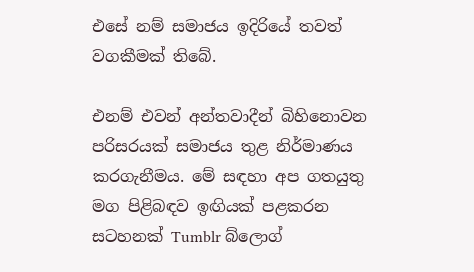එසේ නම් සමාජය ඉදිරියේ තවත් වගකීමක් තිබේ.

එනම් එවන් අන්තවාදීන් බිහිනොවන පරිසරයක් සමාජය තුළ නිර්මාණය කරගැනීමය. මේ සඳහා අප ගතයුතු මග පිළිබඳව ඉඟියක් පළකරන සටහනක් Tumblr බ්ලොග්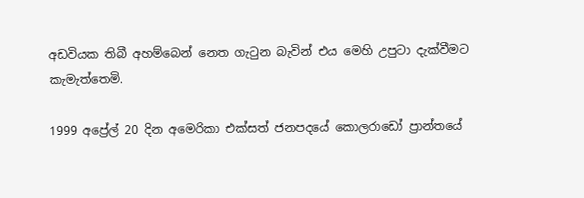අඩවියක තිබී අහම්බෙන් නෙත ගැටුන බැවින් එය මෙහි උපුටා දැක්වීමට කැමැත්තෙමි.

1999 අප්‍රේල් 20 දින අමෙරිකා එක්සත් ජනපදයේ කොලරාඩෝ ප්‍රාන්තයේ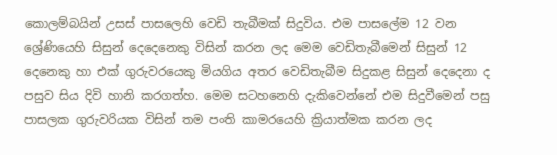කොලම්බයින් උසස් පාසලෙහි වෙඩි තැබීමක් සිදුවිය. එම පාසලේම 12 වන ශ්‍රේණියෙහි සිසුන් දෙදෙනෙකු විසින් කරන ලද මෙම වෙඩිතැබීමෙන් සිසුන් 12 දෙනෙකු හා එක් ගුරුවරයෙකු මියගිය අතර වෙඩිතැබීම සිදුකළ සිසුන් දෙදෙනා ද පසුව සිය දිවි හානි කරගත්හ. මෙම සටහනෙහි දැකිවෙන්නේ එම සිදුවීමෙන් පසු පාසලක ගුරුවරියක විසින් තම පංති කාමරයෙහි ක්‍රියාත්මක කරන ලද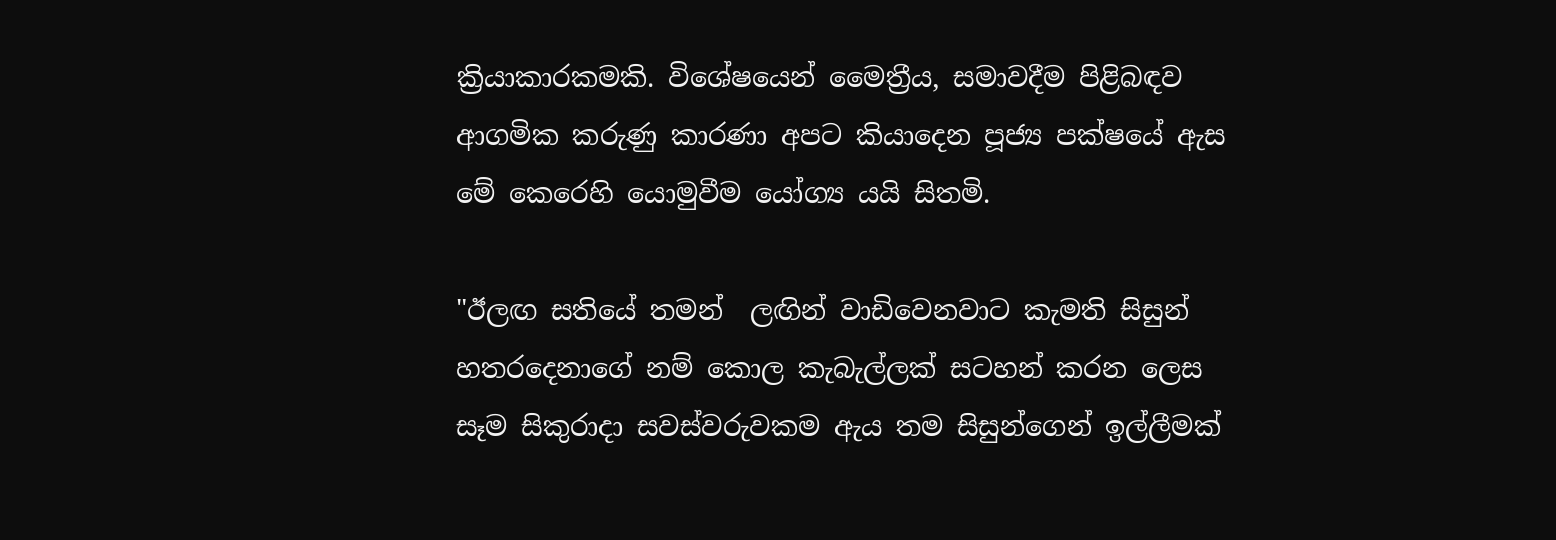ක්‍රියාකාරකමකි. විශේෂයෙන් මෛත්‍රීය, සමාවදීම පිළිබඳව ආගමික කරුණු කාරණා අපට කියාදෙන පූජ්‍ය පක්ෂයේ ඇස මේ කෙරෙහි යොමුවීම යෝග්‍ය යයි සිතමි.

"ඊලඟ සතියේ තමන්  ලඟින් වාඩිවෙනවාට කැමති සිසුන් හතරදෙනාගේ නම් කොල කැබැල්ලක් සටහන් කරන ලෙස සෑම සිකුරාදා සවස්වරුවකම ඇය තම සිසුන්ගෙන් ඉල්ලීමක්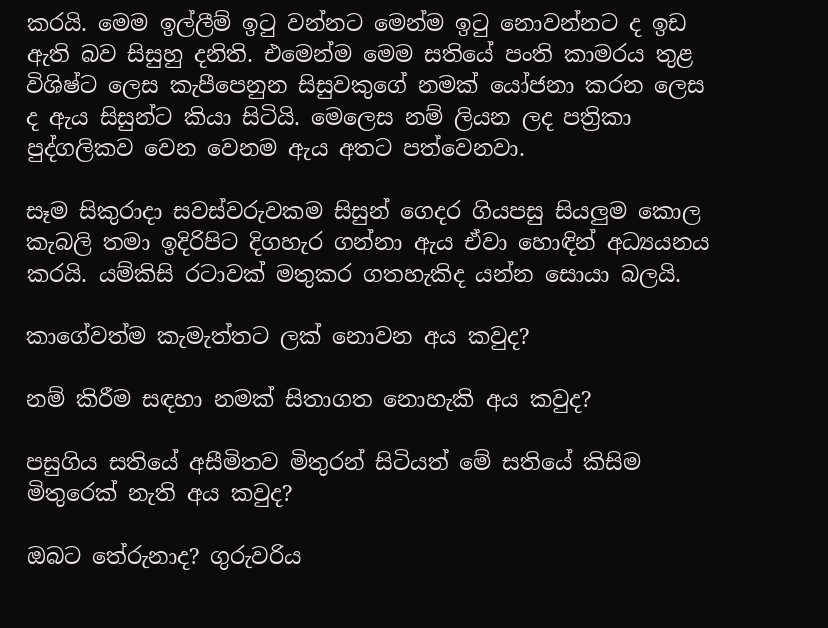කරයි. මෙම ඉල්ලීම් ඉටු වන්නට මෙන්ම ඉටු නොවන්නට ද ඉඩ ඇති බව සිසුහු දනිති. එමෙන්ම මෙම සතියේ පංති කාමරය තුළ විශිෂ්ට ලෙස කැපීපෙනුන සිසුවකුගේ නමක් යෝජනා කරන ලෙස ද ඇය සිසුන්ට කියා සිටියි. මෙලෙස නම් ලියන ලද පත්‍රිකා පුද්ගලිකව වෙන වෙනම ඇය අතට පත්වෙනවා.

සෑම සිකුරාදා සවස්වරුවකම සිසුන් ගෙදර ගියපසු සියලුම කොල කැබලි තමා ඉදිරිපිට දිගහැර ගන්නා ඇය ඒවා හොඳින් අධ්‍යයනය කරයි. යම්කිසි රටාවක් මතුකර ගතහැකිද යන්න සොයා බලයි.

කාගේවත්ම කැමැත්තට ලක් නොවන අය කවුද?

නම් කිරීම සඳහා නමක් සිතාගත නොහැකි අය කවුද?

පසුගිය සතියේ අසීමිතව මිතුරන් සිටියත් මේ සතියේ කිසිම මිතුරෙක් නැති අය කවුද?

ඔබට තේරුනාද? ගුරුවරිය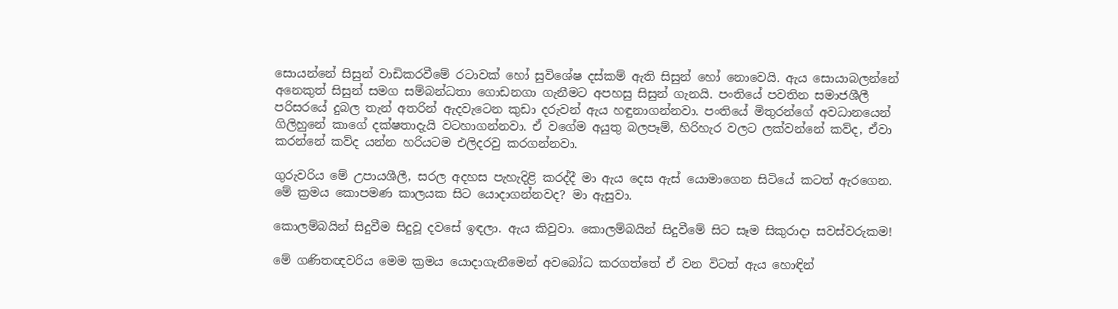සොයන්නේ සිසුන් වාඩිකරවීමේ රටාවක් හෝ සුවිශේෂ දස්කම් ඇති සිසුන් හෝ නොවෙයි. ඇය සොයාබලන්නේ අනෙකුත් සිසුන් සමග සම්බන්ධතා ගොඩනගා ගැනීමට අපහසු සිසුන් ගැනයි. පංතියේ පවතින සමාජශීලී පරිසරයේ දුබල තැන් අතරින් ඇදවැටෙන කුඩා දරුවන් ඇය හඳුනාගන්නවා. පංතියේ මිතුරන්ගේ අවධානයෙන් ගිලිහුනේ කාගේ දක්ෂතාදැයි වටහාගන්නවා. ඒ වගේම අයුතු බලපෑම්, හිරිහැර වලට ලක්වන්නේ කව්ද, ඒවා කරන්නේ කව්ද යන්න හරියටම එලිදරවු කරගන්නවා.

ගුරුවරිය මේ උපායශීලී, සරල අදහස පැහැදිළි කරද්දී මා ඇය දෙස ඇස් යොමාගෙන සිටියේ කටත් ඇරගෙන. මේ ක්‍රමය කොපමණ කාලයක සිට යොදාගන්නවද? මා ඇසුවා.

කොලම්බයින් සිදුවීම සිදුවූ දවසේ ඉඳලා. ඇය කිවුවා. කොලම්බයින් සිදුවීමේ සිට සෑම සිකුරාදා සවස්වරුකම!

මේ ගණිතඥවරිය මෙම ක්‍රමය යොදාගැනීමෙන් අවබෝධ කරගත්තේ ඒ වන විටත් ඇය හොඳින්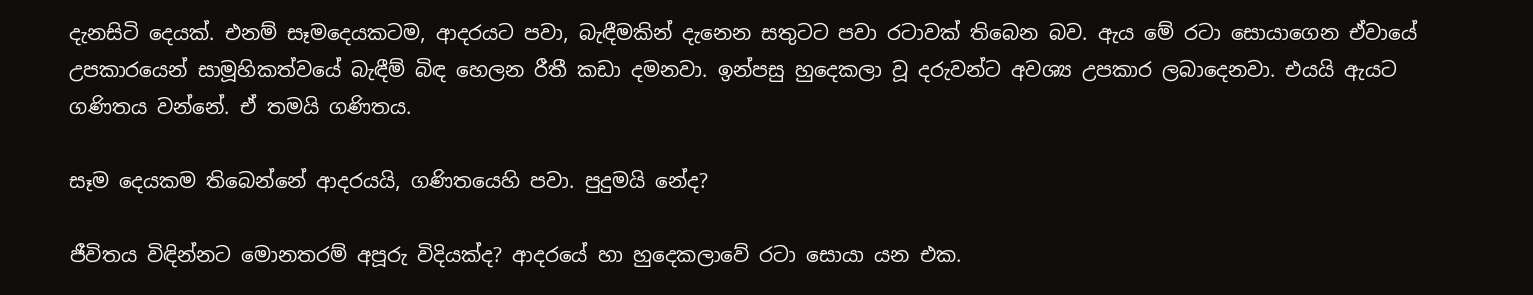දැනසිටි දෙයක්. එනම් සෑමදෙයකටම, ආදරයට පවා, බැඳීමකින් දැනෙන සතුටට පවා රටාවක් තිබෙන බව. ඇය මේ රටා සොයාගෙන ඒවායේ උපකාරයෙන් සාමූහිකත්වයේ බැඳීම් බිඳ හෙලන රීතී කඩා දමනවා. ඉන්පසු හුදෙකලා වූ දරුවන්ට අවශ්‍ය උපකාර ලබාදෙනවා. එයයි ඇයට ගණිතය වන්නේ. ඒ තමයි ගණිතය.

සෑම දෙයකම තිබෙන්නේ ආදරයයි, ගණිතයෙහි පවා. පුදුමයි නේද?

ජීවිතය විඳින්නට මොනතරම් අපූරු විදියක්ද? ආදරයේ හා හුදෙකලාවේ රටා සොයා යන එක.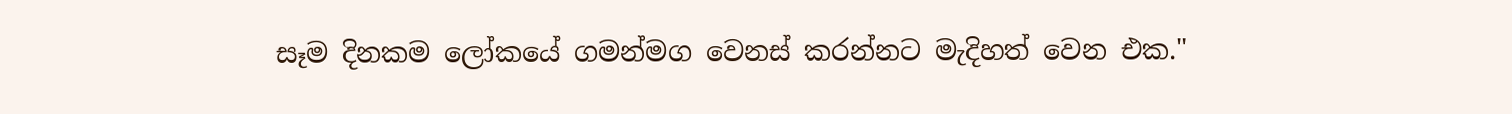සෑම දිනකම ලෝකයේ ගමන්මග වෙනස් කරන්නට මැදිහත් වෙන එක."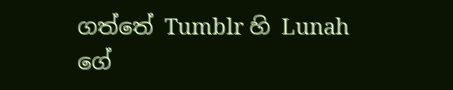ගත්තේ Tumblr හි Lunah ගේ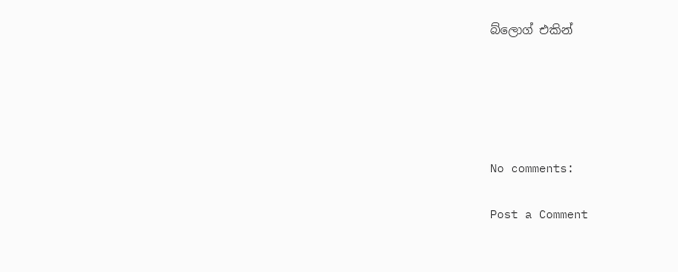බ්ලොග් එකින්





No comments:

Post a Comment